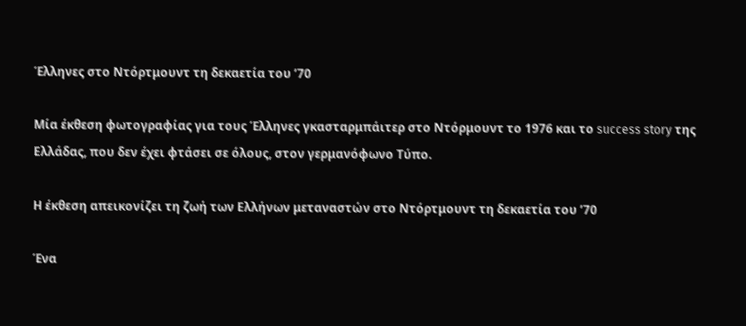Έλληνες στο Ντόρτμουντ τη δεκαετία του ’70

Μία έκθεση φωτογραφίας για τους Έλληνες γκασταρμπάιτερ στο Ντόρμουντ το 1976 και το success story της Ελλάδας, που δεν έχει φτάσει σε όλους, στον γερμανόφωνο Τύπο.

Η έκθεση απεικονίζει τη ζωή των Ελλήνων μεταναστών στο Ντόρτμουντ τη δεκαετία του ’70

Ένα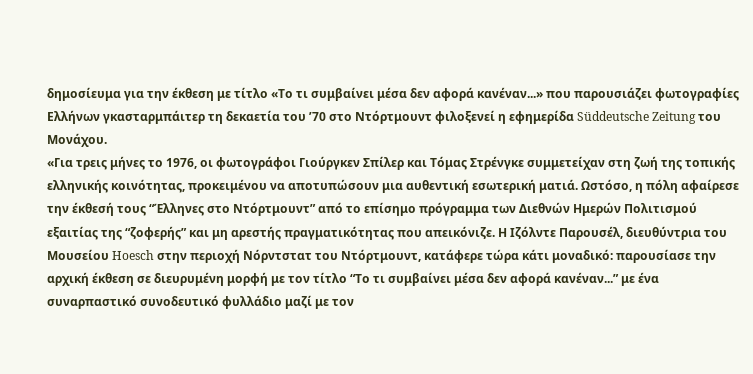δημοσίευμα για την έκθεση με τίτλο «Το τι συμβαίνει μέσα δεν αφορά κανέναν...» που παρουσιάζει φωτογραφίες Ελλήνων γκασταρμπάιτερ τη δεκαετία του ’70 στο Ντόρτμουντ φιλοξενεί η εφημερίδα Süddeutsche Zeitung του Μονάχου.
«Για τρεις μήνες το 1976, οι φωτογράφοι Γιούργκεν Σπίλερ και Τόμας Στρένγκε συμμετείχαν στη ζωή της τοπικής ελληνικής κοινότητας, προκειμένου να αποτυπώσουν μια αυθεντική εσωτερική ματιά. Ωστόσο, η πόλη αφαίρεσε την έκθεσή τους “Έλληνες στο Ντόρτμουντ” από το επίσημο πρόγραμμα των Διεθνών Ημερών Πολιτισμού εξαιτίας της “ζοφερής” και μη αρεστής πραγματικότητας που απεικόνιζε. Η Ιζόλντε Παρουσέλ, διευθύντρια του Μουσείου Hoesch στην περιοχή Νόρντστατ του Ντόρτμουντ, κατάφερε τώρα κάτι μοναδικό: παρουσίασε την αρχική έκθεση σε διευρυμένη μορφή με τον τίτλο “Το τι συμβαίνει μέσα δεν αφορά κανέναν...” με ένα συναρπαστικό συνοδευτικό φυλλάδιο μαζί με τον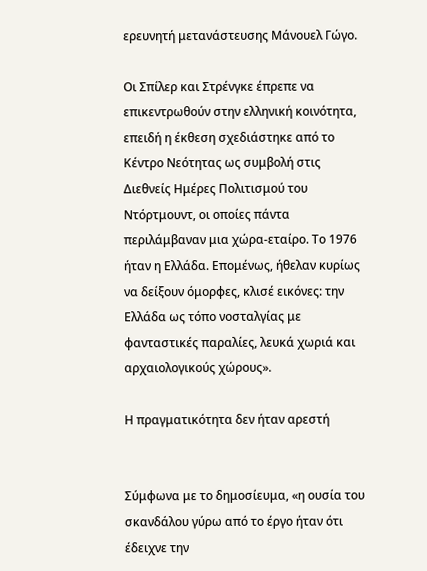ερευνητή μετανάστευσης Μάνουελ Γώγο.

Οι Σπίλερ και Στρένγκε έπρεπε να επικεντρωθούν στην ελληνική κοινότητα, επειδή η έκθεση σχεδιάστηκε από το Κέντρο Νεότητας ως συμβολή στις Διεθνείς Ημέρες Πολιτισμού του Ντόρτμουντ, οι οποίες πάντα περιλάμβαναν μια χώρα-εταίρο. Το 1976 ήταν η Ελλάδα. Επομένως, ήθελαν κυρίως να δείξουν όμορφες, κλισέ εικόνες: την Ελλάδα ως τόπο νοσταλγίας με φανταστικές παραλίες, λευκά χωριά και αρχαιολογικούς χώρους».

Η πραγματικότητα δεν ήταν αρεστή


Σύμφωνα με το δημοσίευμα, «η ουσία του σκανδάλου γύρω από το έργο ήταν ότι έδειχνε την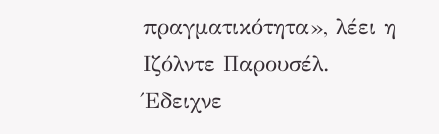πραγματικότητα», λέει η Ιζόλντε Παρουσέλ. Έδειχνε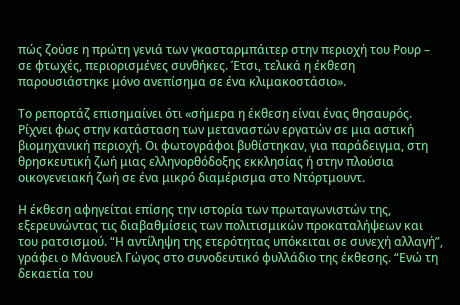πώς ζούσε η πρώτη γενιά των γκασταρμπάιτερ στην περιοχή του Ρουρ – σε φτωχές, περιορισμένες συνθήκες. Έτσι, τελικά η έκθεση παρουσιάστηκε μόνο ανεπίσημα σε ένα κλιμακοστάσιο».

Το ρεπορτάζ επισημαίνει ότι «σήμερα η έκθεση είναι ένας θησαυρός. Ρίχνει φως στην κατάσταση των μεταναστών εργατών σε μια αστική βιομηχανική περιοχή. Οι φωτογράφοι βυθίστηκαν, για παράδειγμα, στη θρησκευτική ζωή μιας ελληνορθόδοξης εκκλησίας ή στην πλούσια οικογενειακή ζωή σε ένα μικρό διαμέρισμα στο Ντόρτμουντ.

Η έκθεση αφηγείται επίσης την ιστορία των πρωταγωνιστών της, εξερευνώντας τις διαβαθμίσεις των πολιτισμικών προκαταλήψεων και του ρατσισμού. “Η αντίληψη της ετερότητας υπόκειται σε συνεχή αλλαγή”, γράφει ο Μάνουελ Γώγος στο συνοδευτικό φυλλάδιο της έκθεσης. “Ενώ τη δεκαετία του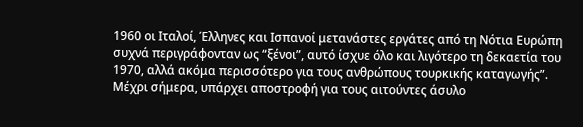1960 οι Ιταλοί, Έλληνες και Ισπανοί μετανάστες εργάτες από τη Νότια Ευρώπη συχνά περιγράφονταν ως “ξένοι”, αυτό ίσχυε όλο και λιγότερο τη δεκαετία του 1970, αλλά ακόμα περισσότερο για τους ανθρώπους τουρκικής καταγωγής”. Μέχρι σήμερα, υπάρχει αποστροφή για τους αιτούντες άσυλο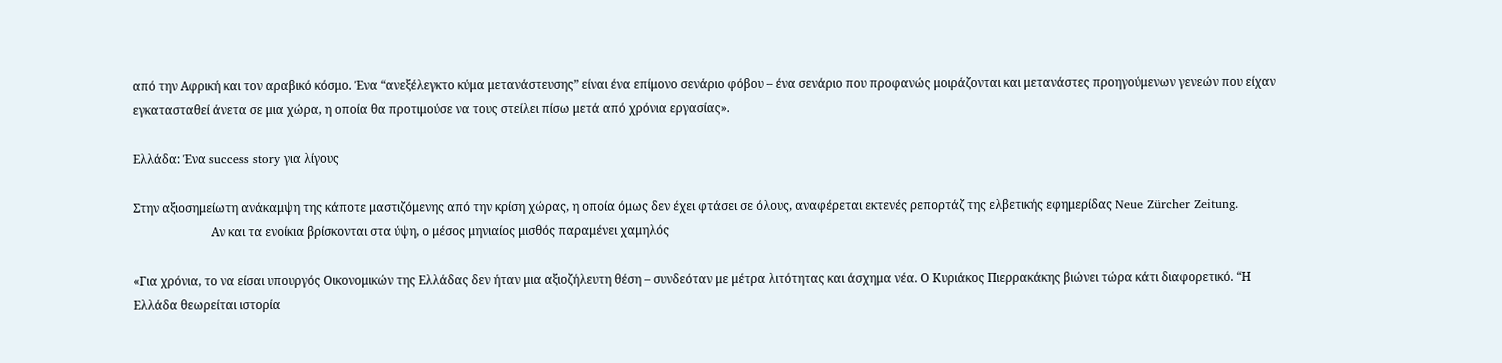από την Αφρική και τον αραβικό κόσμο. Ένα “ανεξέλεγκτο κύμα μετανάστευσης” είναι ένα επίμονο σενάριο φόβου – ένα σενάριο που προφανώς μοιράζονται και μετανάστες προηγούμενων γενεών που είχαν εγκατασταθεί άνετα σε μια χώρα, η οποία θα προτιμούσε να τους στείλει πίσω μετά από χρόνια εργασίας».

Ελλάδα: Ένα success story για λίγους

Στην αξιοσημείωτη ανάκαμψη της κάποτε μαστιζόμενης από την κρίση χώρας, η οποία όμως δεν έχει φτάσει σε όλους, αναφέρεται εκτενές ρεπορτάζ της ελβετικής εφημερίδας Neue Zürcher Zeitung.
                          Αν και τα ενοίκια βρίσκονται στα ύψη, ο μέσος μηνιαίος μισθός παραμένει χαμηλός

«Για χρόνια, το να είσαι υπουργός Οικονομικών της Ελλάδας δεν ήταν μια αξιοζήλευτη θέση – συνδεόταν με μέτρα λιτότητας και άσχημα νέα. Ο Κυριάκος Πιερρακάκης βιώνει τώρα κάτι διαφορετικό. “Η Ελλάδα θεωρείται ιστορία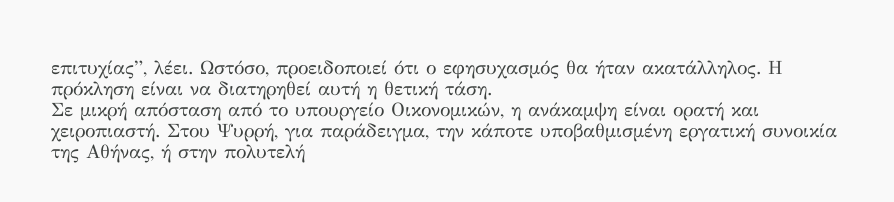επιτυχίας”, λέει. Ωστόσο, προειδοποιεί ότι ο εφησυχασμός θα ήταν ακατάλληλος. Η πρόκληση είναι να διατηρηθεί αυτή η θετική τάση.
Σε μικρή απόσταση από το υπουργείο Οικονομικών, η ανάκαμψη είναι ορατή και χειροπιαστή. Στου Ψυρρή, για παράδειγμα, την κάποτε υποβαθμισμένη εργατική συνοικία της Αθήνας, ή στην πολυτελή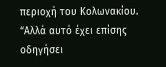περιοχή του Κολωνακίου. “Αλλά αυτό έχει επίσης οδηγήσει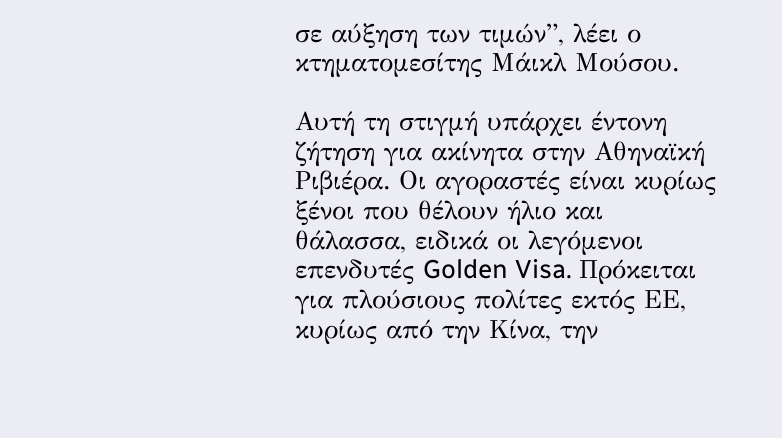σε αύξηση των τιμών”, λέει ο κτηματομεσίτης Μάικλ Μούσου.

Αυτή τη στιγμή υπάρχει έντονη ζήτηση για ακίνητα στην Αθηναϊκή Ριβιέρα. Οι αγοραστές είναι κυρίως ξένοι που θέλουν ήλιο και θάλασσα, ειδικά οι λεγόμενοι επενδυτές Golden Visa. Πρόκειται για πλούσιους πολίτες εκτός ΕΕ, κυρίως από την Κίνα, την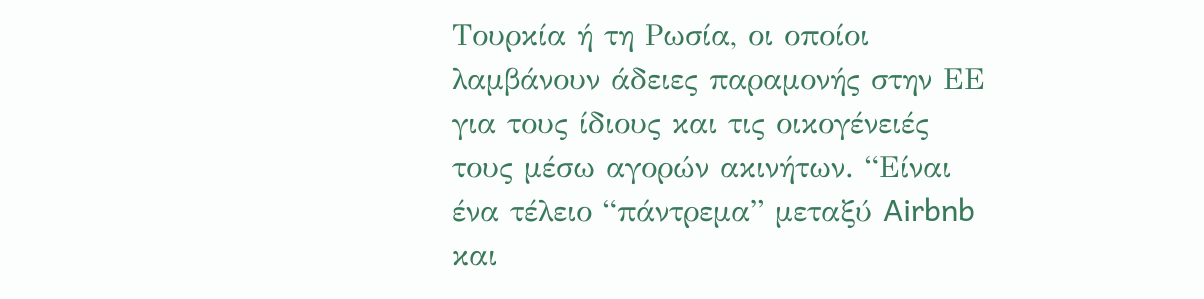Τουρκία ή τη Ρωσία, οι οποίοι λαμβάνουν άδειες παραμονής στην ΕΕ για τους ίδιους και τις οικογένειές τους μέσω αγορών ακινήτων. “Είναι ένα τέλειο “πάντρεμα” μεταξύ Airbnb και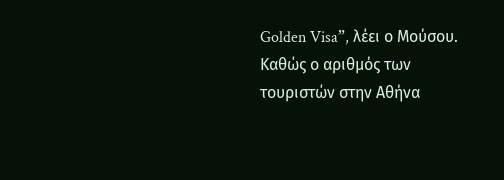Golden Visa”, λέει ο Μούσου. Καθώς ο αριθμός των τουριστών στην Αθήνα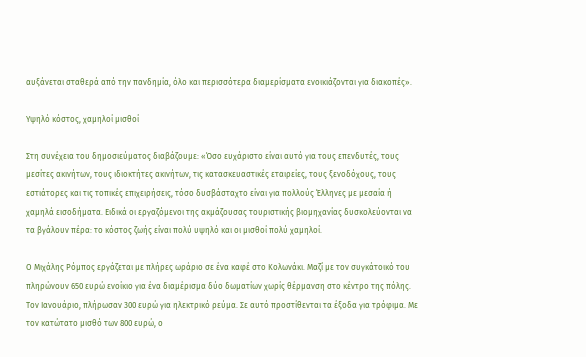αυξάνεται σταθερά από την πανδημία, όλο και περισσότερα διαμερίσματα ενοικιάζονται για διακοπές».

Υψηλό κόστος, χαμηλοί μισθοί

Στη συνέχεια του δημοσιεύματος διαβάζουμε: «Όσο ευχάριστο είναι αυτό για τους επενδυτές, τους μεσίτες ακινήτων, τους ιδιοκτήτες ακινήτων, τις κατασκευαστικές εταιρείες, τους ξενοδόχους, τους εστιάτορες και τις τοπικές επιχειρήσεις, τόσο δυσβάσταχτο είναι για πολλούς Έλληνες με μεσαία ή χαμηλά εισοδήματα. Ειδικά οι εργαζόμενοι της ακμάζουσας τουριστικής βιομηχανίας δυσκολεύονται να τα βγάλουν πέρα: το κόστος ζωής είναι πολύ υψηλό και οι μισθοί πολύ χαμηλοί.

Ο Μιχάλης Ρόμπος εργάζεται με πλήρες ωράριο σε ένα καφέ στο Κολωνάκι. Μαζί με τον συγκάτοικό του πληρώνουν 650 ευρώ ενοίκιο για ένα διαμέρισμα δύο δωματίων χωρίς θέρμανση στο κέντρο της πόλης. Τον Ιανουάριο, πλήρωσαν 300 ευρώ για ηλεκτρικό ρεύμα. Σε αυτό προστίθενται τα έξοδα για τρόφιμα. Με τον κατώτατο μισθό των 800 ευρώ, ο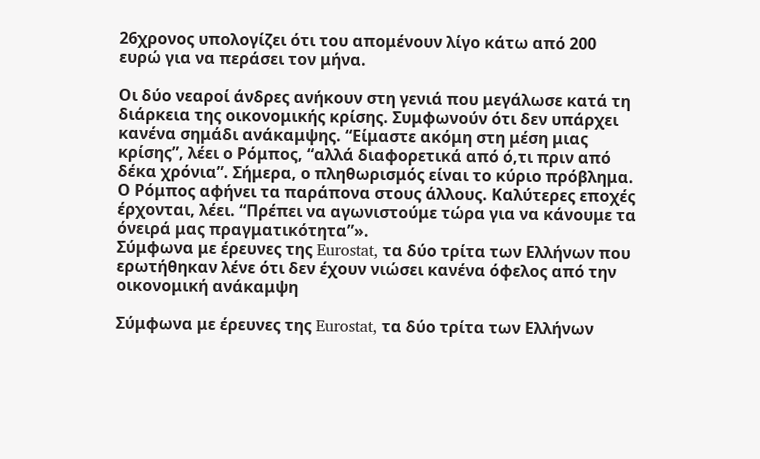26χρονος υπολογίζει ότι του απομένουν λίγο κάτω από 200 ευρώ για να περάσει τον μήνα.

Οι δύο νεαροί άνδρες ανήκουν στη γενιά που μεγάλωσε κατά τη διάρκεια της οικονομικής κρίσης. Συμφωνούν ότι δεν υπάρχει κανένα σημάδι ανάκαμψης. “Είμαστε ακόμη στη μέση μιας κρίσης”, λέει ο Ρόμπος, “αλλά διαφορετικά από ό,τι πριν από δέκα χρόνια”. Σήμερα, ο πληθωρισμός είναι το κύριο πρόβλημα. Ο Ρόμπος αφήνει τα παράπονα στους άλλους. Καλύτερες εποχές έρχονται, λέει. “Πρέπει να αγωνιστούμε τώρα για να κάνουμε τα όνειρά μας πραγματικότητα”».
Σύμφωνα με έρευνες της Eurostat, τα δύο τρίτα των Ελλήνων που ερωτήθηκαν λένε ότι δεν έχουν νιώσει κανένα όφελος από την οικονομική ανάκαμψη

Σύμφωνα με έρευνες της Eurostat, τα δύο τρίτα των Ελλήνων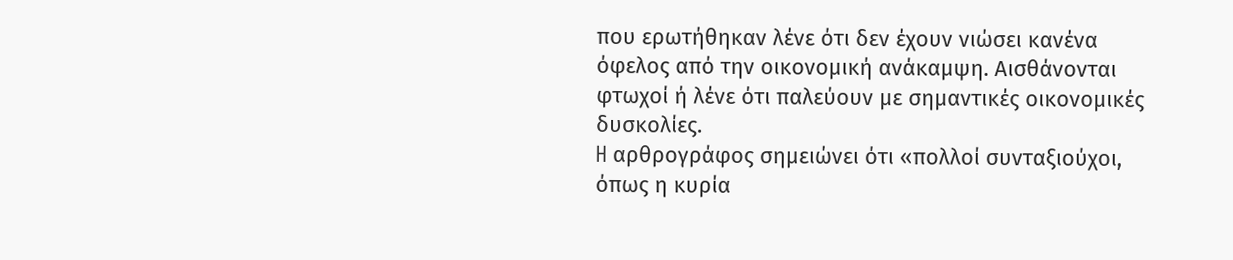που ερωτήθηκαν λένε ότι δεν έχουν νιώσει κανένα όφελος από την οικονομική ανάκαμψη. Αισθάνονται φτωχοί ή λένε ότι παλεύουν με σημαντικές οικονομικές δυσκολίες.
H αρθρογράφος σημειώνει ότι «πολλοί συνταξιούχοι, όπως η κυρία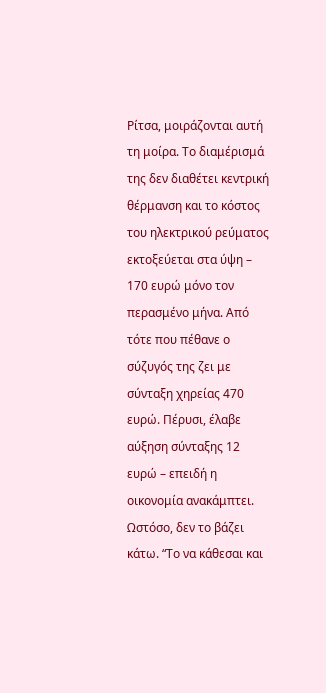Ρίτσα, μοιράζονται αυτή τη μοίρα. Το διαμέρισμά της δεν διαθέτει κεντρική θέρμανση και το κόστος του ηλεκτρικού ρεύματος εκτοξεύεται στα ύψη – 170 ευρώ μόνο τον περασμένο μήνα. Από τότε που πέθανε ο σύζυγός της ζει με σύνταξη χηρείας 470 ευρώ. Πέρυσι, έλαβε αύξηση σύνταξης 12 ευρώ – επειδή η οικονομία ανακάμπτει. Ωστόσο, δεν το βάζει κάτω. “Το να κάθεσαι και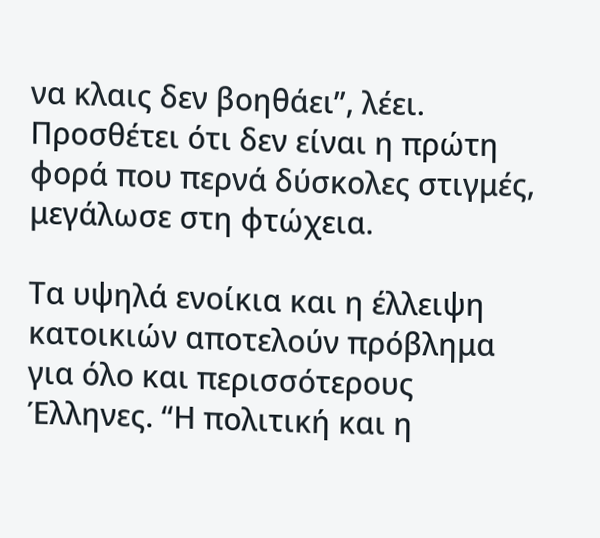να κλαις δεν βοηθάει”, λέει. Προσθέτει ότι δεν είναι η πρώτη φορά που περνά δύσκολες στιγμές, μεγάλωσε στη φτώχεια.

Τα υψηλά ενοίκια και η έλλειψη κατοικιών αποτελούν πρόβλημα για όλο και περισσότερους Έλληνες. “Η πολιτική και η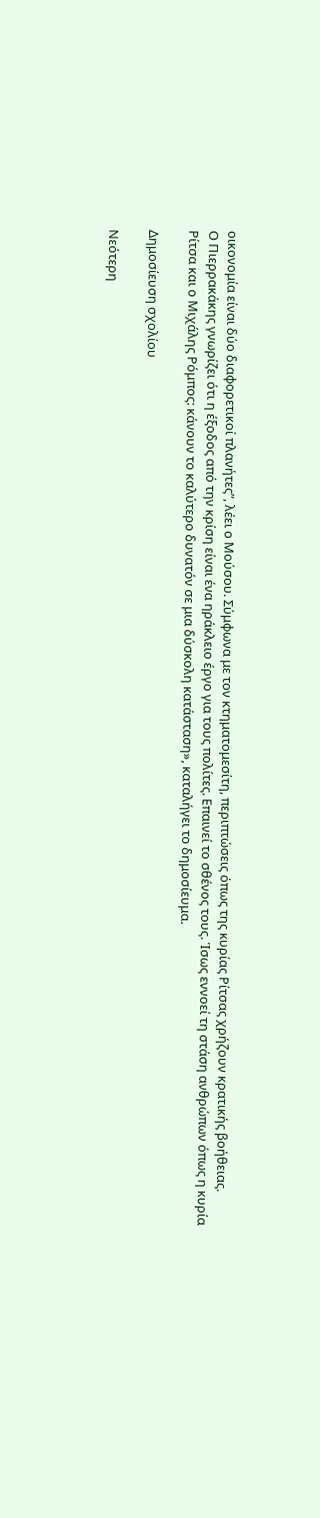οικονομία είναι δύο διαφορετικοί πλανήτες”, λέει ο Μούσου. Σύμφωνα με τον κτηματομεσίτη, περιπτώσεις όπως της κυρίας Ρίτσας χρήζουν κρατικής βοήθειας.
Ο Πιερρακάκης γνωρίζει ότι η έξοδος από την κρίση είναι ένα ηράκλειο έργο για τους πολίτες. Επαινεί το σθένος τους. Ίσως εννοεί τη στάση ανθρώπων όπως η κυρία Ρίτσα και ο Μιχάλης Ρόμπος: κάνουν το καλύτερο δυνατόν σε μια δύσκολη κατάσταση», καταλήγει το δημοσίευμα.

Δημοσίευση σχολίου

Νεότερη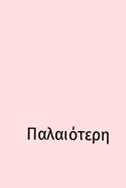Παλαιότερη